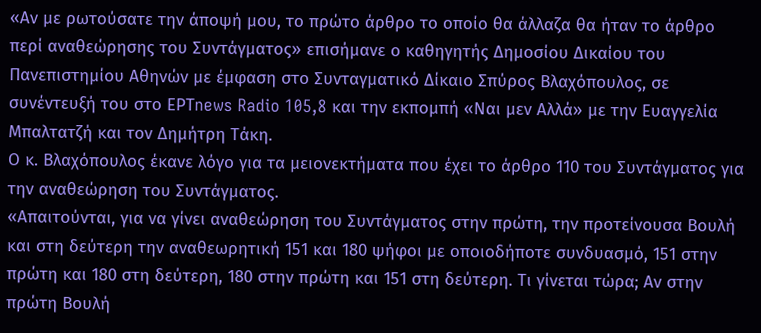«Αν με ρωτούσατε την άποψή μου, το πρώτο άρθρο το οποίο θα άλλαζα θα ήταν το άρθρο περί αναθεώρησης του Συντάγματος» επισήμανε ο καθηγητής Δημοσίου Δικαίου του Πανεπιστημίου Αθηνών με έμφαση στο Συνταγματικό Δίκαιο Σπύρος Βλαχόπουλος, σε συνέντευξή του στο ΕΡΤnews Radio 105,8 και την εκπομπή «Ναι μεν Αλλά» με την Ευαγγελία Μπαλτατζή και τον Δημήτρη Τάκη.
Ο κ. Βλαχόπουλος έκανε λόγο για τα μειονεκτήματα που έχει το άρθρο 110 του Συντάγματος για την αναθεώρηση του Συντάγματος.
«Απαιτούνται, για να γίνει αναθεώρηση του Συντάγματος στην πρώτη, την προτείνουσα Βουλή και στη δεύτερη την αναθεωρητική 151 και 180 ψήφοι με οποιοδήποτε συνδυασμό, 151 στην πρώτη και 180 στη δεύτερη, 180 στην πρώτη και 151 στη δεύτερη. Τι γίνεται τώρα; Αν στην πρώτη Βουλή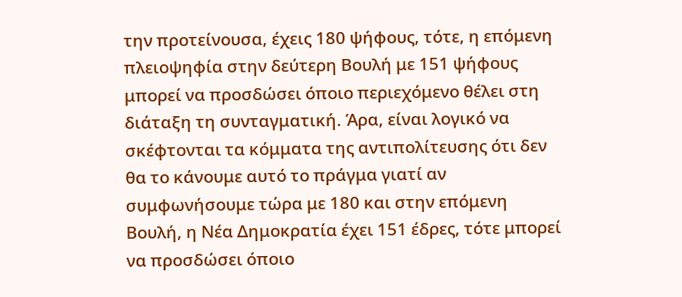την προτείνουσα, έχεις 180 ψήφους, τότε, η επόμενη πλειοψηφία στην δεύτερη Βουλή με 151 ψήφους μπορεί να προσδώσει όποιο περιεχόμενο θέλει στη διάταξη τη συνταγματική. Άρα, είναι λογικό να σκέφτονται τα κόμματα της αντιπολίτευσης ότι δεν θα το κάνουμε αυτό το πράγμα γιατί αν συμφωνήσουμε τώρα με 180 και στην επόμενη Βουλή, η Νέα Δημοκρατία έχει 151 έδρες, τότε μπορεί να προσδώσει όποιο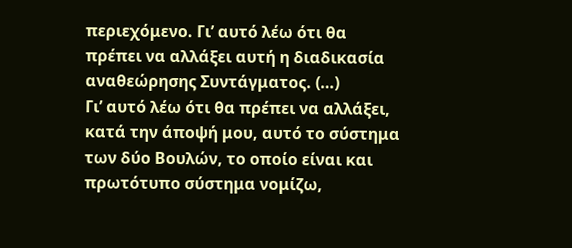περιεχόμενο. Γι’ αυτό λέω ότι θα πρέπει να αλλάξει αυτή η διαδικασία αναθεώρησης Συντάγματος. (…)
Γι’ αυτό λέω ότι θα πρέπει να αλλάξει, κατά την άποψή μου, αυτό το σύστημα των δύο Βουλών, το οποίο είναι και πρωτότυπο σύστημα νομίζω,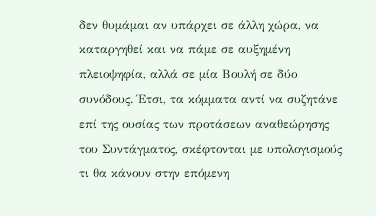δεν θυμάμαι αν υπάρχει σε άλλη χώρα, να καταργηθεί και να πάμε σε αυξημένη πλειοψηφία, αλλά σε μία Βουλή σε δύο συνόδους. Έτσι, τα κόμματα αντί να συζητάνε επί της ουσίας των προτάσεων αναθεώρησης του Συντάγματος, σκέφτονται με υπολογισμούς τι θα κάνουν στην επόμενη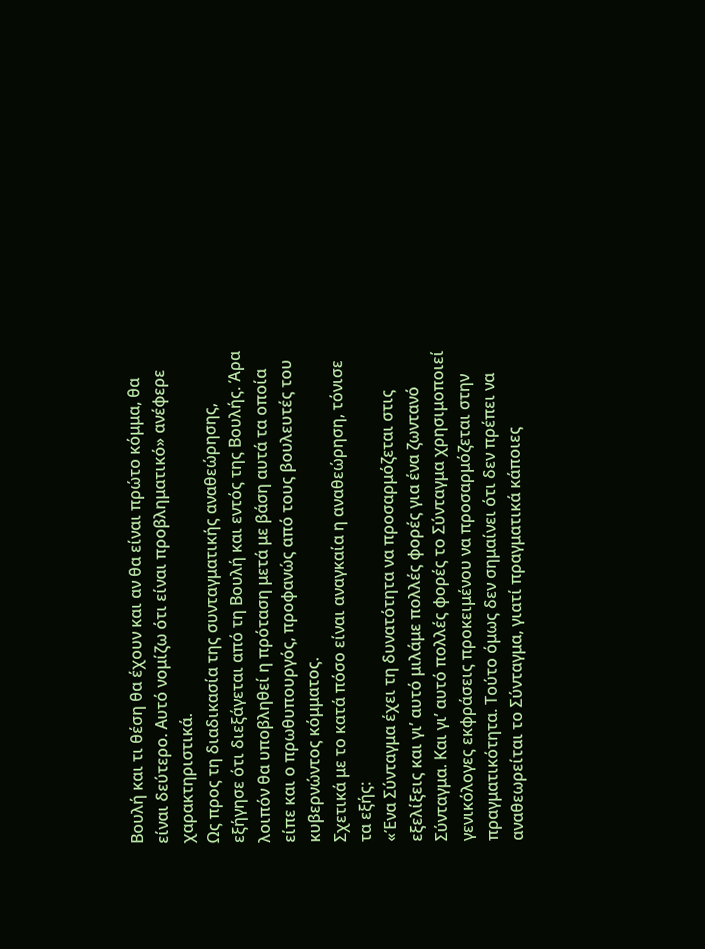Βουλή και τι θέση θα έχουν και αν θα είναι πρώτο κόμμα, θα είναι δεύτερο. Αυτό νομίζω ότι είναι προβληματικό» ανέφερε χαρακτηριστικά.
Ως προς τη διαδικασία της συνταγματικής αναθεώρησης, εξήγησε ότι διεξάγεται από τη Βουλή και εντός της Βουλής. Άρα λοιπόν θα υποβληθεί η πρόταση μετά με βάση αυτά τα οποία είπε και ο πρωθυπουργός, προφανώς από τους βουλευτές του κυβερνώντος κόμματος.
Σχετικά με το κατά πόσο είναι αναγκαία η αναθεώρηση, τόνισε τα εξής:
«Ένα Σύνταγμα έχει τη δυνατότητα να προσαρμόζεται στις εξελίξεις και γι’ αυτό μιλάμε πολλές φορές για ένα ζωντανό Σύνταγμα. Και γι’ αυτό πολλές φορές το Σύνταγμα χρησιμοποιεί γενικόλογες εκφράσεις προκειμένου να προσαρμόζεται στην πραγματικότητα. Τούτο όμως δεν σημαίνει ότι δεν πρέπει να αναθεωρείται το Σύνταγμα, γιατί πραγματικά κάποιες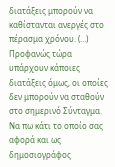διατάξεις μπορούν να καθίστανται ανεργές στο πέρασμα χρόνου. (…)
Προφανώς τώρα υπάρχουν κάποιες διατάξεις όμως, οι οποίες δεν μπορούν να σταθούν στο σημερινό Σύνταγμα. Να πω κάτι το οποίο σας αφορά και ως δημοσιογράφος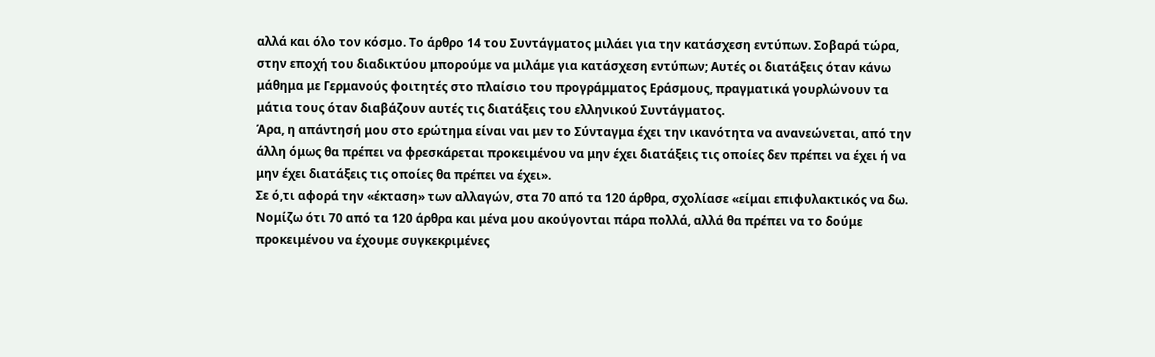αλλά και όλο τον κόσμο. Το άρθρο 14 του Συντάγματος μιλάει για την κατάσχεση εντύπων. Σοβαρά τώρα, στην εποχή του διαδικτύου μπορούμε να μιλάμε για κατάσχεση εντύπων; Αυτές οι διατάξεις όταν κάνω μάθημα με Γερμανούς φοιτητές στο πλαίσιο του προγράμματος Εράσμους, πραγματικά γουρλώνουν τα μάτια τους όταν διαβάζουν αυτές τις διατάξεις του ελληνικού Συντάγματος.
Άρα, η απάντησή μου στο ερώτημα είναι ναι μεν το Σύνταγμα έχει την ικανότητα να ανανεώνεται, από την άλλη όμως θα πρέπει να φρεσκάρεται προκειμένου να μην έχει διατάξεις τις οποίες δεν πρέπει να έχει ή να μην έχει διατάξεις τις οποίες θα πρέπει να έχει».
Σε ό,τι αφορά την «έκταση» των αλλαγών, στα 70 από τα 120 άρθρα, σχολίασε «είμαι επιφυλακτικός να δω. Νομίζω ότι 70 από τα 120 άρθρα και μένα μου ακούγονται πάρα πολλά, αλλά θα πρέπει να το δούμε προκειμένου να έχουμε συγκεκριμένες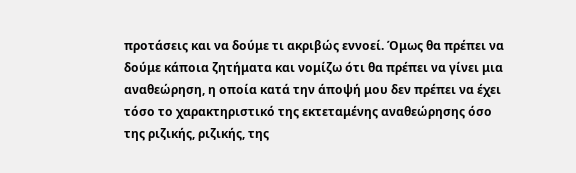προτάσεις και να δούμε τι ακριβώς εννοεί. Όμως θα πρέπει να δούμε κάποια ζητήματα και νομίζω ότι θα πρέπει να γίνει μια αναθεώρηση, η οποία κατά την άποψή μου δεν πρέπει να έχει τόσο το χαρακτηριστικό της εκτεταμένης αναθεώρησης όσο της ριζικής, ριζικής, της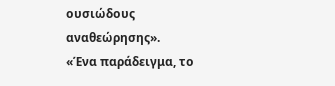ουσιώδους αναθεώρησης».
«Ένα παράδειγμα, το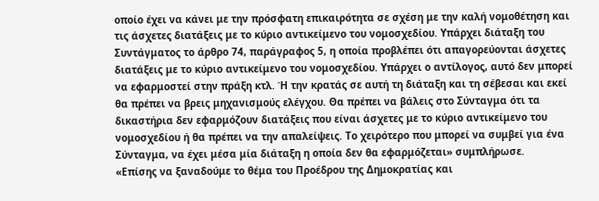οποίο έχει να κάνει με την πρόσφατη επικαιρότητα σε σχέση με την καλή νομοθέτηση και τις άσχετες διατάξεις με το κύριο αντικείμενο του νομοσχεδίου. Υπάρχει διάταξη του Συντάγματος το άρθρο 74, παράγραφος 5, η οποία προβλέπει ότι απαγορεύονται άσχετες διατάξεις με το κύριο αντικείμενο του νομοσχεδίου. Υπάρχει ο αντίλογος, αυτό δεν μπορεί να εφαρμοστεί στην πράξη κτλ. Ή την κρατάς σε αυτή τη διάταξη και τη σέβεσαι και εκεί θα πρέπει να βρεις μηχανισμούς ελέγχου. Θα πρέπει να βάλεις στο Σύνταγμα ότι τα δικαστήρια δεν εφαρμόζουν διατάξεις που είναι άσχετες με το κύριο αντικείμενο του νομοσχεδίου ή θα πρέπει να την απαλείψεις. Το χειρότερο που μπορεί να συμβεί για ένα Σύνταγμα, να έχει μέσα μία διάταξη η οποία δεν θα εφαρμόζεται» συμπλήρωσε.
«Επίσης να ξαναδούμε το θέμα του Προέδρου της Δημοκρατίας και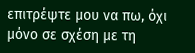επιτρέψτε μου να πω, όχι μόνο σε σχέση με τη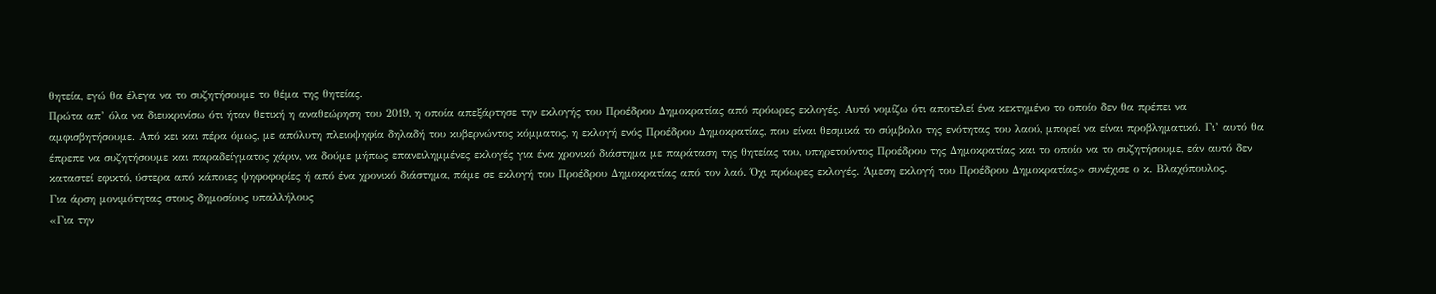θητεία, εγώ θα έλεγα να το συζητήσουμε το θέμα της θητείας.
Πρώτα απ’ όλα να διευκρινίσω ότι ήταν θετική η αναθεώρηση του 2019, η οποία απεξάρτησε την εκλογής του Προέδρου Δημοκρατίας από πρόωρες εκλογές. Αυτό νομίζω ότι αποτελεί ένα κεκτημένο το οποίο δεν θα πρέπει να αμφισβητήσουμε. Από κει και πέρα όμως, με απόλυτη πλειοψηφία δηλαδή του κυβερνώντος κόμματος, η εκλογή ενός Προέδρου Δημοκρατίας, που είναι θεσμικά το σύμβολο της ενότητας του λαού, μπορεί να είναι προβληματικό. Γι’ αυτό θα έπρεπε να συζητήσουμε και παραδείγματος χάριν, να δούμε μήπως επανειλημμένες εκλογές για ένα χρονικό διάστημα με παράταση της θητείας του, υπηρετούντος Προέδρου της Δημοκρατίας και το οποίο να το συζητήσουμε, εάν αυτό δεν καταστεί εφικτό, ύστερα από κάποιες ψηφοφορίες ή από ένα χρονικό διάστημα, πάμε σε εκλογή του Προέδρου Δημοκρατίας από τον λαό. Όχι πρόωρες εκλογές. Άμεση εκλογή του Προέδρου Δημοκρατίας» συνέχισε ο κ. Βλαχόπουλος.
Για άρση μονιμότητας στους δημοσίους υπαλλήλους
«Για την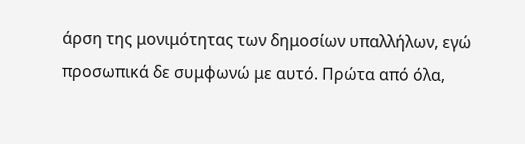άρση της μονιμότητας των δημοσίων υπαλλήλων, εγώ προσωπικά δε συμφωνώ με αυτό. Πρώτα από όλα,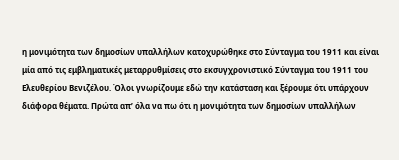η μονιμότητα των δημοσίων υπαλλήλων κατοχυρώθηκε στο Σύνταγμα του 1911 και είναι μία από τις εμβληματικές μεταρρυθμίσεις στο εκσυγχρονιστικό Σύνταγμα του 1911 του Ελευθερίου Βενιζέλου. Όλοι γνωρίζουμε εδώ την κατάσταση και ξέρουμε ότι υπάρχουν διάφορα θέματα. Πρώτα απ’ όλα να πω ότι η μονιμότητα των δημοσίων υπαλλήλων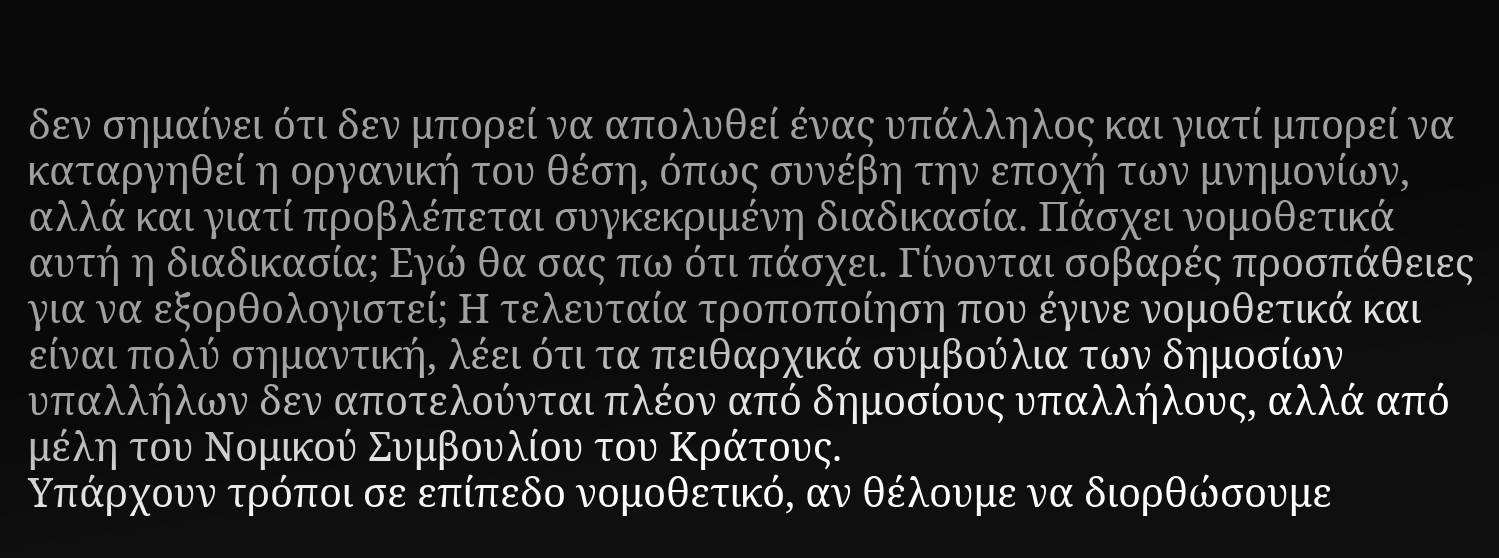δεν σημαίνει ότι δεν μπορεί να απολυθεί ένας υπάλληλος και γιατί μπορεί να καταργηθεί η οργανική του θέση, όπως συνέβη την εποχή των μνημονίων, αλλά και γιατί προβλέπεται συγκεκριμένη διαδικασία. Πάσχει νομοθετικά αυτή η διαδικασία; Εγώ θα σας πω ότι πάσχει. Γίνονται σοβαρές προσπάθειες για να εξορθολογιστεί; Η τελευταία τροποποίηση που έγινε νομοθετικά και είναι πολύ σημαντική, λέει ότι τα πειθαρχικά συμβούλια των δημοσίων υπαλλήλων δεν αποτελούνται πλέον από δημοσίους υπαλλήλους, αλλά από μέλη του Νομικού Συμβουλίου του Κράτους.
Υπάρχουν τρόποι σε επίπεδο νομοθετικό, αν θέλουμε να διορθώσουμε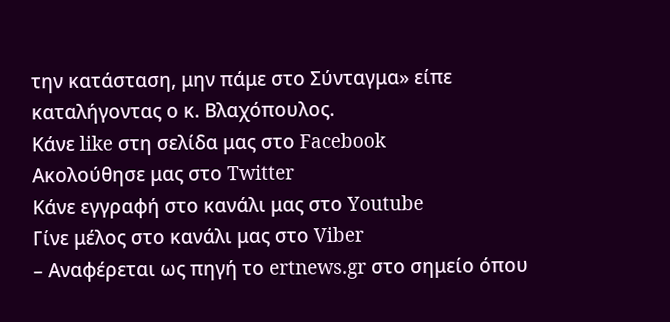την κατάσταση, μην πάμε στο Σύνταγμα» είπε καταλήγοντας ο κ. Βλαχόπουλος.
Κάνε like στη σελίδα μας στο Facebook
Ακολούθησε μας στο Twitter
Κάνε εγγραφή στο κανάλι μας στο Youtube
Γίνε μέλος στο κανάλι μας στο Viber
– Αναφέρεται ως πηγή το ertnews.gr στο σημείο όπου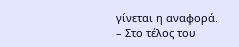γίνεται η αναφορά.
– Στο τέλος του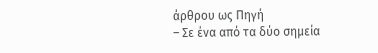άρθρου ως Πηγή
– Σε ένα από τα δύο σημεία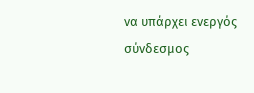να υπάρχει ενεργός σύνδεσμος